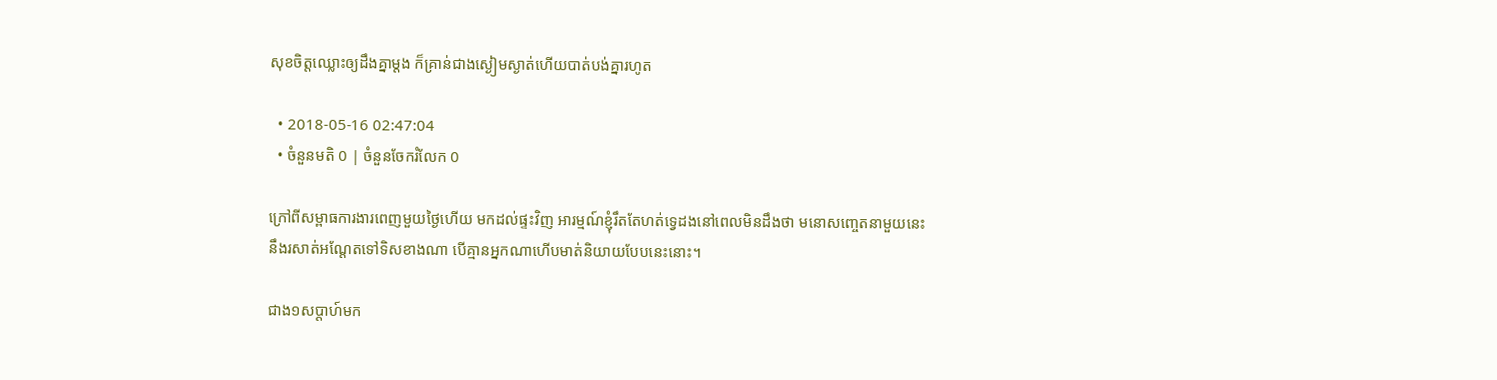សុខចិត្តឈ្លោះឲ្យដឹងគ្នាម្ដង ក៏គ្រាន់ជាងស្ងៀមស្ងាត់ហើយបាត់បង់គ្នារហូត

  • 2018-05-16 02:47:04
  • ចំនួនមតិ 0 | ចំនួនចែករំលែក 0

ក្រៅពីសម្ពាធការងារពេញមួយថ្ងៃហើយ មកដល់ផ្ទះវិញ អារម្មណ៍ខ្ញុំរឹតតែហត់ទ្វេដងនៅពេលមិនដឹងថា មនោសញ្ចេតនាមួយនេះ នឹងរសាត់អណ្ដែតទៅទិសខាងណា បើគ្មានអ្នកណាហើបមាត់និយាយបែបនេះនោះ។

ជាង១សប្ដាហ៍មក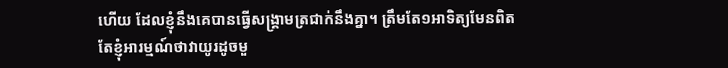ហើយ ដែលខ្ញុំនឹងគេបានធ្វើសង្គ្រាមត្រជាក់នឹងគ្នា។ ត្រឹមតែ១អាទិត្យមែនពិត តែខ្ញុំអារម្មណ៍ថាវាយូរដូចមួ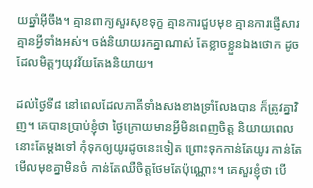យឆ្នាំអ៊ីចឹង។ គ្មានពាក្យសួរសុខទុក្ខ គ្មានការជួបមុខ គ្មានការផ្ញើសារ គ្មានអ្វីទាំងអស់។ ចង់និយាយរកគ្នាណាស់ តែខ្លាចខ្លួនឯងថោក ដូចដែលមិត្តៗយុវវ័យតែងនិយាយ។

ដល់ថ្ងៃទី៨ នៅពេលដែលភាគីទាំងសងខាងទ្រាំលែងបាន ក៏ត្រូវគ្នាវិញ។ គេបានប្រាប់ខ្ញុំថា ថ្ងៃក្រោយមានអ្វីមិនពេញចិត្ត និយាយពេលនោះតែម្ដងទៅ កុំទុកឲ្យយូរដូចនេះទៀត ព្រោះទុកកាន់តែយូរ កាន់តែមើលមុខគ្នាមិនចំ កាន់តែឈឺចិត្តថែមតែប៉ុណ្ណោះ។ គេសួរខ្ញុំថា បើ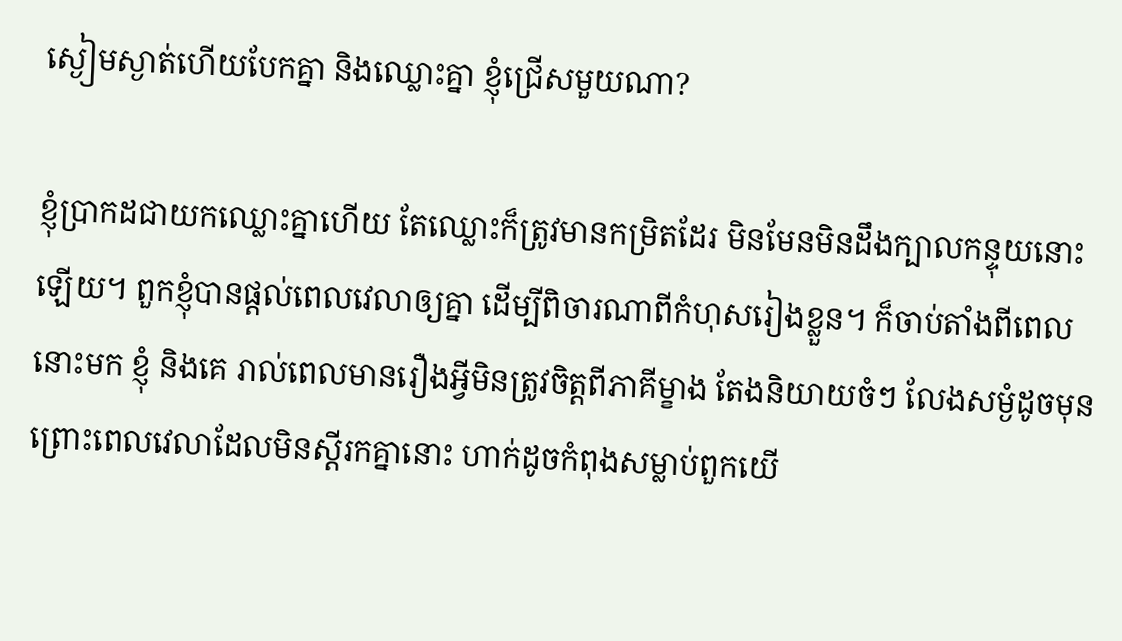ស្ងៀមស្ងាត់ហើយបែកគ្នា និងឈ្លោះគ្នា ខ្ញុំជ្រើសមួយណា?

ខ្ញុំប្រាកដជាយកឈ្លោះគ្នាហើយ តែឈ្លោះក៏ត្រូវមានកម្រិតដែរ មិនមែនមិនដឹងក្បាលកន្ទុយនោះឡើយ។ ពួកខ្ញុំបានផ្ដល់ពេលវេលាឲ្យគ្នា ដើម្បីពិចារណាពីកំហុសរៀងខ្លួន។ ក៏ចាប់តាំងពីពេលនោះមក ខ្ញុំ និងគេ រាល់ពេលមានរឿងអ្វីមិនត្រូវចិត្តពីភាគីម្ខាង តែងនិយាយចំៗ លែងសម្ងំដូចមុន ព្រោះពេលវេលាដែលមិនស្ដីរកគ្នានោះ ហាក់ដូចកំពុងសម្លាប់ពួកយើ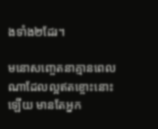ងទាំង២ដែរ។

មនោសញ្ចេតនាគ្មានពេលណាដែលល្អឥតខ្ចោះនោះឡើយ មានតែអ្នក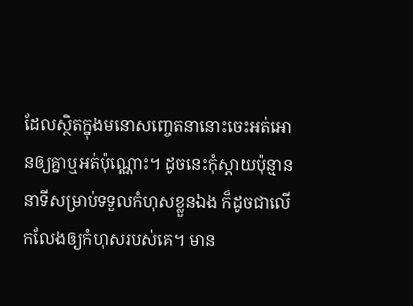ដែលស្ថិតក្នុងមនោសញ្ចេតនានោះចេះអត់អោនឲ្យគ្នាឬអត់ប៉ុណ្ណោះ។ ដូចនេះកុំស្ដាយប៉ុន្មាននាទីសម្រាប់ទទួលកំហុសខ្លួនឯង ក៏ដូចជាលើកលែងឲ្យកំហុសរបស់គេ។ មាន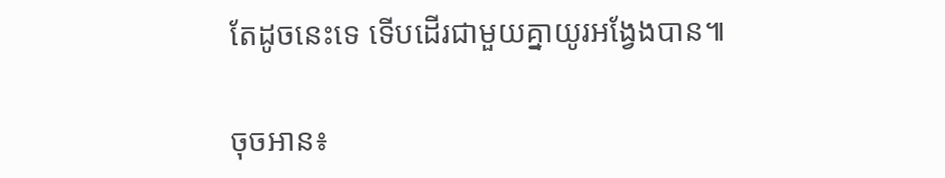តែដូចនេះទេ ទើបដើរជាមួយគ្នាយូរអង្វែងបាន៕

ចុចអាន៖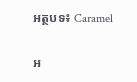អត្ថបទ៖ Caramel

អ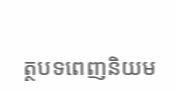ត្ថបទពេញនិយម